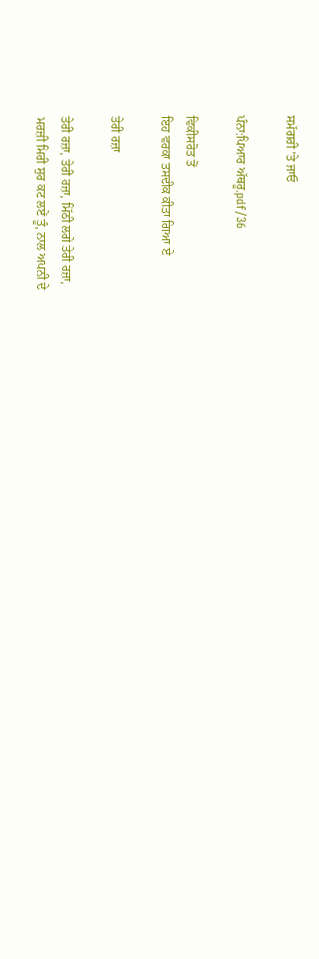ਸਮੱਗਰੀ 'ਤੇ ਜਾਓ

ਪੰਨਾ:ਪਿਆਰ ਅੱਥਰੂ.pdf/36

ਵਿਕੀਸਰੋਤ ਤੋਂ
ਇਹ ਵਰਕਾ ਤਸਦੀਕ ਕੀਤਾ ਗਿਆ ਏ

ਤੇਰੀ ਰਜ਼ਾ

ਤੇਰੀ ਰਜ਼ਾ, ਤੇਰੀ ਰਜ਼ਾ, ਮਿੱਠੀ ਲਗੇ ਤੇਰੀ ਰਜ਼ਾ,
ਮਰਜ਼ੀ ਮਿਰੀ ਸੁਰ ਕਟ ਲਏਂ ਤੂੰ, ਨਾਲ ਅਪਨੀ ਦੇ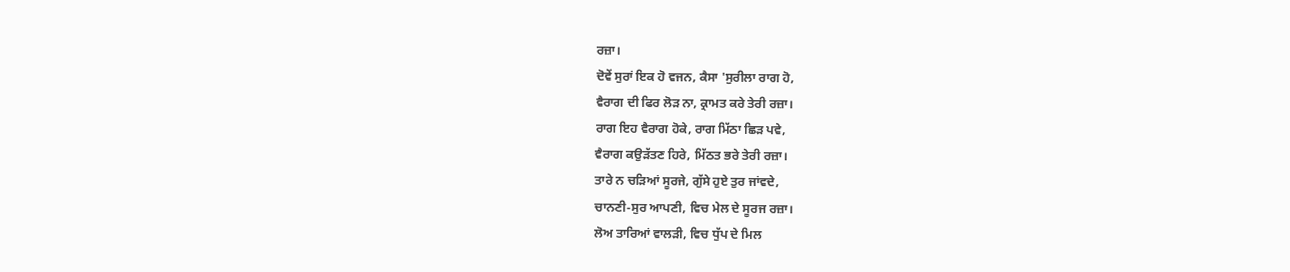ਰਜ਼ਾ।
ਦੋਵੇਂ ਸੁਰਾਂ ਇਕ ਹੋ ਵਜਨ, ਕੈਸਾ 'ਸੁਰੀਲਾ ਰਾਗ ਹੋ,
ਵੈਰਾਗ ਦੀ ਫਿਰ ਲੋੜ ਨਾ, ਕ੍ਰਾਮਤ ਕਰੇ ਤੇਰੀ ਰਜ਼ਾ।
ਰਾਗ ਇਹ ਵੈਰਾਗ ਹੋਕੇ, ਰਾਗ ਮਿੱਠਾ ਛਿੜ ਪਵੇ,
ਵੈਰਾਗ ਕਉੜੱਤਣ ਹਿਰੇ, ਮਿੱਠਤ ਭਰੇ ਤੇਰੀ ਰਜ਼ਾ।
ਤਾਰੇ ਨ ਚੜਿਆਂ ਸੂਰਜੇ, ਗੁੱਸੇ ਹੁਏ ਤੁਰ ਜਾਂਵਦੇ,
ਚਾਨਣੀ-ਸੁਰ ਆਪਣੀ, ਵਿਚ ਮੇਲ ਦੇ ਸੂਰਜ ਰਜ਼ਾ।
ਲੋਅ ਤਾਰਿਆਂ ਵਾਲੜੀ, ਵਿਚ ਧੁੱਪ ਦੇ ਮਿਲ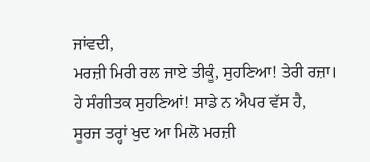ਜਾਂਵਦੀ,
ਮਰਜ਼ੀ ਮਿਰੀ ਰਲ ਜਾਏ ਤੀਕੂੰ, ਸੁਹਣਿਆ! ਤੇਰੀ ਰਜ਼ਾ।
ਹੇ ਸੰਗੀਤਕ ਸੁਹਣਿਆਂ! ਸਾਡੇ ਨ ਐਪਰ ਵੱਸ ਹੈ,
ਸੂਰਜ ਤਰ੍ਹਾਂ ਖੁਦ ਆ ਮਿਲੋ ਮਰਜ਼ੀ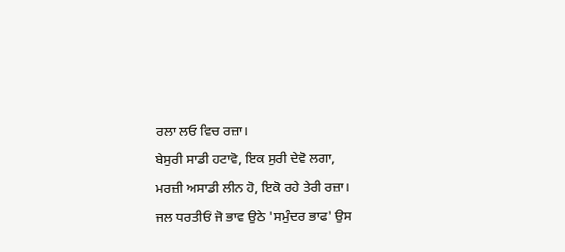ਰਲਾ ਲਓ ਵਿਚ ਰਜ਼ਾ।
ਬੇਸੁਰੀ ਸਾਡੀ ਹਟਾਵੋ, ਇਕ ਸੁਰੀ ਦੇਵੋ ਲਗਾ,
ਮਰਜ਼ੀ ਅਸਾਡੀ ਲੀਨ ਹੋ, ਇਕੋ ਰਹੇ ਤੇਰੀ ਰਜ਼ਾ।
ਜਲ ਧਰਤੀਓਂ ਜੋ ਭਾਵ ਉਠੇ 'ਸਮੁੰਦਰ ਭਾਫ' ਉਸ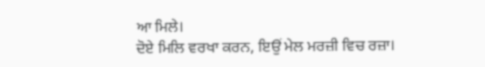ਆ ਮਿਲੇ।
ਦੋਏ ਮਿਲਿ ਵਰਖਾ ਕਰਨ, ਇਉਂ ਮੇਲ ਮਰਜ਼ੀ ਵਿਚ ਰਜ਼ਾ।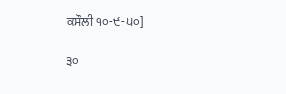ਕਸੌਲੀ ੧੦-੯-੫੦]

੩੦